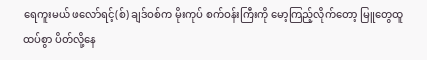ရေကူးမယ် ဖလော်ရင့်(စ်) ချဒ်ဝစ်က မိုးကုပ် စက်ဝန်းကြီးကို မော့ကြည့်လိုက်တော့ မြူတွေထူထပ်စွာ ပိတ်လို့နေ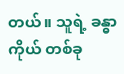တယ်။ သူရဲ့ ခန္ဓာကိုယ် တစ်ခု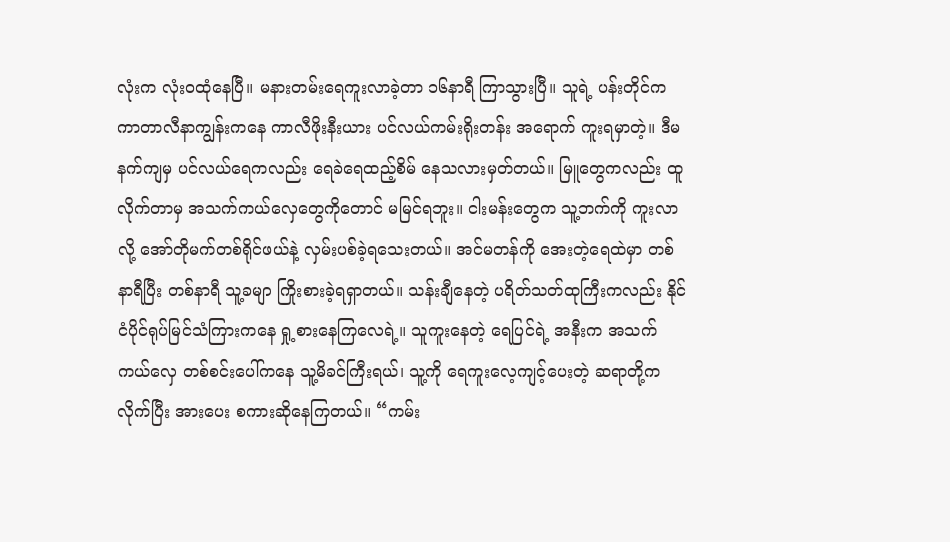လုံးက လုံး၀ထုံနေပြီ။ မနားတမ်းရေကူးလာခဲ့တာ ၁၆နာရီ ကြာသွားပြီ။ သူရဲ့ ပန်းတိုင်က ကာတာလီနာကျွန်းကနေ ကာလီဖိုးနီးယား ပင်လယ်ကမ်းရိုးတန်း အရောက် ကူးရမှာတဲ့။ ဒီမနက်ကျမှ ပင်လယ်ရေကလည်း ရေခဲရေထည့်စိမ် နေသလားမှတ်တယ်။ မြူတွေကလည်း ထူလိုက်တာမှ အသက်ကယ်လှေတွေကိုတောင် မမြင်ရဘူး။ ငါးမန်းတွေက သူ့ဘက်ကို ကူးလာလို့ အော်တိုမက်တစ်ရိုင်ဖယ်နဲ့ လှမ်းပစ်ခဲ့ရသေးတယ်။ အင်မတန်ကို အေးတဲ့ရေထဲမှာ တစ်နာရီပြီး တစ်နာရီ သူ့ခမျာ ကြိုးစားခဲ့ရရှာတယ်။ သန်းချီနေတဲ့ ပရိတ်သတ်ထုကြီးကလည်း နိုင်ငံပိုင်ရုပ်မြင်သံကြားကနေ ရှု့စားနေကြလေရဲ့။ သူကူးနေတဲ့ ရေပြင်ရဲ့ အနီးက အသက်ကယ်လှေ တစ်စင်းပေါ်ကနေ သူ့မိခင်ကြီးရယ်၊ သူ့ကို ရေကူးလေ့ကျင့်ပေးတဲ့ ဆရာတို့က လိုက်ပြီး အားပေး စကားဆိုနေကြတယ်။ “ကမ်း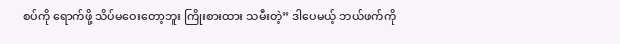စပ်ကို ရောက်ဖို့ သိပ်မဝေးတော့ဘူး ကြိုးစားထား သမီးတဲ့” ဒါပေမယ့် ဘယ်ဖက်ကို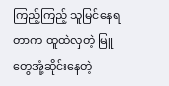ကြည့်ကြည့် သူမြင်နေရတာက ထူထဲလှတဲ့ မြူတွေအုံ့ဆိုင်းနေတဲ့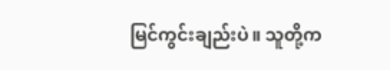မြင်ကွင်းချည်းပဲ။ သူတို့က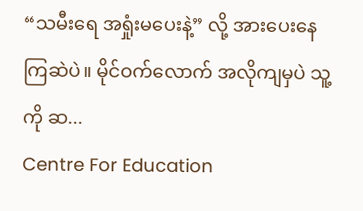“သမီးရေ အရှုံးမပေးနဲ့” လို့ အားပေးနေကြဆဲပဲ။ မိုင်ဝက်လောက် အလိုကျမှပဲ သူ့ကို ဆ...
Centre For Education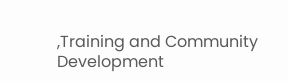,Training and Community Development